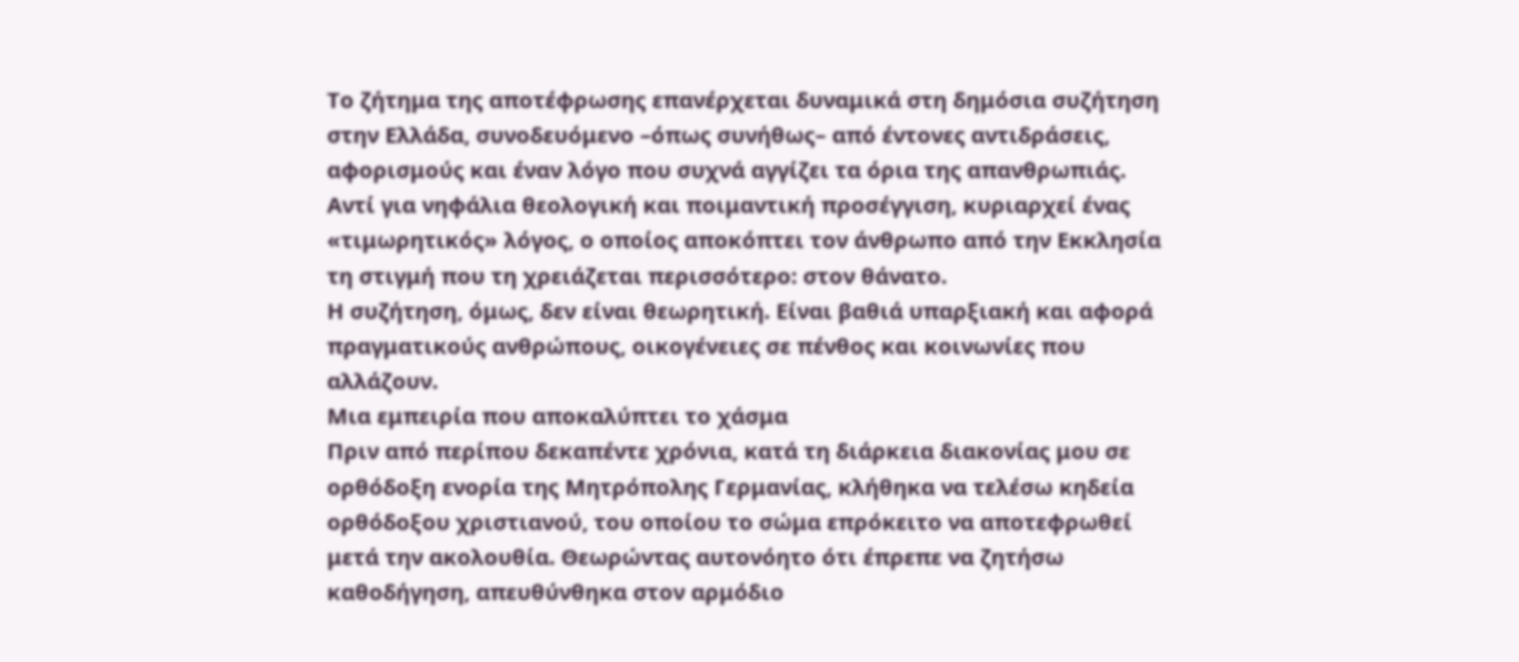Το ζήτημα της αποτέφρωσης επανέρχεται δυναμικά στη δημόσια συζήτηση στην Ελλάδα, συνοδευόμενο –όπως συνήθως– από έντονες αντιδράσεις, αφορισμούς και έναν λόγο που συχνά αγγίζει τα όρια της απανθρωπιάς. Αντί για νηφάλια θεολογική και ποιμαντική προσέγγιση, κυριαρχεί ένας «τιμωρητικός» λόγος, ο οποίος αποκόπτει τον άνθρωπο από την Εκκλησία τη στιγμή που τη χρειάζεται περισσότερο: στον θάνατο.
Η συζήτηση, όμως, δεν είναι θεωρητική. Είναι βαθιά υπαρξιακή και αφορά πραγματικούς ανθρώπους, οικογένειες σε πένθος και κοινωνίες που αλλάζουν.
Μια εμπειρία που αποκαλύπτει το χάσμα
Πριν από περίπου δεκαπέντε χρόνια, κατά τη διάρκεια διακονίας μου σε ορθόδοξη ενορία της Μητρόπολης Γερμανίας, κλήθηκα να τελέσω κηδεία ορθόδοξου χριστιανού, του οποίου το σώμα επρόκειτο να αποτεφρωθεί μετά την ακολουθία. Θεωρώντας αυτονόητο ότι έπρεπε να ζητήσω καθοδήγηση, απευθύνθηκα στον αρμόδιο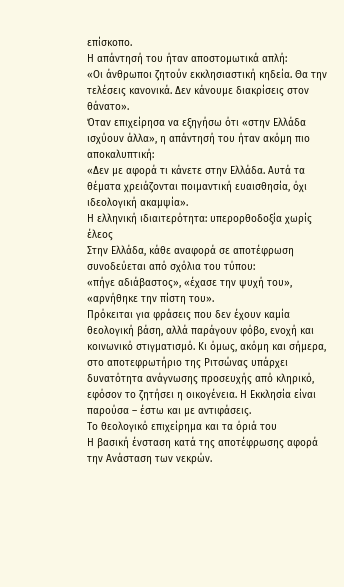επίσκοπο.
Η απάντησή του ήταν αποστομωτικά απλή:
«Οι άνθρωποι ζητούν εκκλησιαστική κηδεία. Θα την τελέσεις κανονικά. Δεν κάνουμε διακρίσεις στον θάνατο».
Όταν επιχείρησα να εξηγήσω ότι «στην Ελλάδα ισχύουν άλλα», η απάντησή του ήταν ακόμη πιο αποκαλυπτική:
«Δεν με αφορά τι κάνετε στην Ελλάδα. Αυτά τα θέματα χρειάζονται ποιμαντική ευαισθησία, όχι ιδεολογική ακαμψία».
Η ελληνική ιδιαιτερότητα: υπερορθοδοξία χωρίς έλεος
Στην Ελλάδα, κάθε αναφορά σε αποτέφρωση συνοδεύεται από σχόλια του τύπου:
«πήγε αδιάβαστος», «έχασε την ψυχή του», «αρνήθηκε την πίστη του».
Πρόκειται για φράσεις που δεν έχουν καμία θεολογική βάση, αλλά παράγουν φόβο, ενοχή και κοινωνικό στιγματισμό. Κι όμως, ακόμη και σήμερα, στο αποτεφρωτήριο της Ριτσώνας υπάρχει δυνατότητα ανάγνωσης προσευχής από κληρικό, εφόσον το ζητήσει η οικογένεια. Η Εκκλησία είναι παρούσα – έστω και με αντιφάσεις.
Το θεολογικό επιχείρημα και τα όριά του
Η βασική ένσταση κατά της αποτέφρωσης αφορά την Ανάσταση των νεκρών.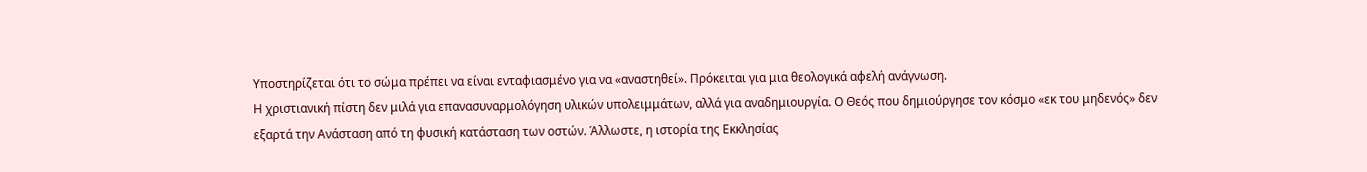Υποστηρίζεται ότι το σώμα πρέπει να είναι ενταφιασμένο για να «αναστηθεί». Πρόκειται για μια θεολογικά αφελή ανάγνωση.
Η χριστιανική πίστη δεν μιλά για επανασυναρμολόγηση υλικών υπολειμμάτων, αλλά για αναδημιουργία. Ο Θεός που δημιούργησε τον κόσμο «εκ του μηδενός» δεν εξαρτά την Ανάσταση από τη φυσική κατάσταση των οστών. Άλλωστε, η ιστορία της Εκκλησίας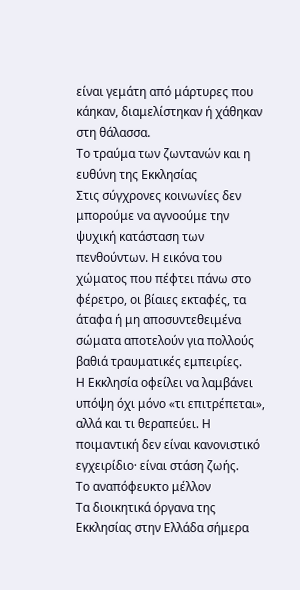είναι γεμάτη από μάρτυρες που κάηκαν, διαμελίστηκαν ή χάθηκαν στη θάλασσα.
Το τραύμα των ζωντανών και η ευθύνη της Εκκλησίας
Στις σύγχρονες κοινωνίες δεν μπορούμε να αγνοούμε την ψυχική κατάσταση των πενθούντων. Η εικόνα του χώματος που πέφτει πάνω στο φέρετρο, οι βίαιες εκταφές, τα άταφα ή μη αποσυντεθειμένα σώματα αποτελούν για πολλούς βαθιά τραυματικές εμπειρίες.
Η Εκκλησία οφείλει να λαμβάνει υπόψη όχι μόνο «τι επιτρέπεται», αλλά και τι θεραπεύει. Η ποιμαντική δεν είναι κανονιστικό εγχειρίδιο· είναι στάση ζωής.
Το αναπόφευκτο μέλλον
Τα διοικητικά όργανα της Εκκλησίας στην Ελλάδα σήμερα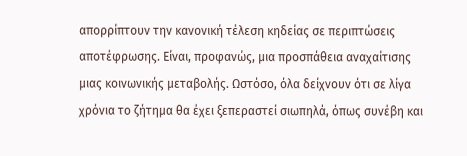απορρίπτουν την κανονική τέλεση κηδείας σε περιπτώσεις αποτέφρωσης. Είναι, προφανώς, μια προσπάθεια αναχαίτισης μιας κοινωνικής μεταβολής. Ωστόσο, όλα δείχνουν ότι σε λίγα χρόνια το ζήτημα θα έχει ξεπεραστεί σιωπηλά, όπως συνέβη και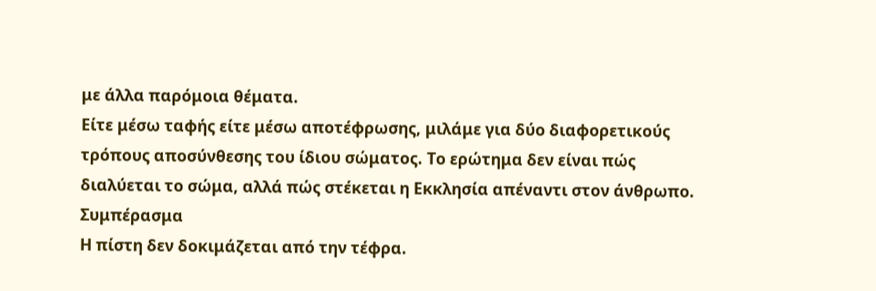με άλλα παρόμοια θέματα.
Είτε μέσω ταφής είτε μέσω αποτέφρωσης, μιλάμε για δύο διαφορετικούς τρόπους αποσύνθεσης του ίδιου σώματος. Το ερώτημα δεν είναι πώς διαλύεται το σώμα, αλλά πώς στέκεται η Εκκλησία απέναντι στον άνθρωπο.
Συμπέρασμα
Η πίστη δεν δοκιμάζεται από την τέφρα.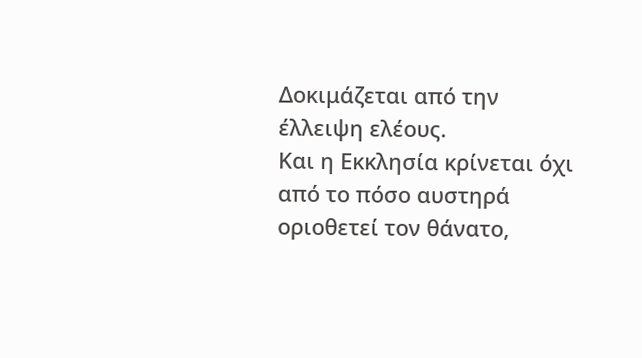Δοκιμάζεται από την έλλειψη ελέους.
Και η Εκκλησία κρίνεται όχι από το πόσο αυστηρά οριοθετεί τον θάνατο,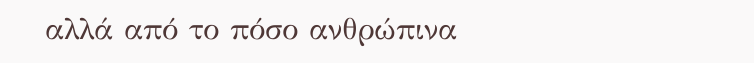αλλά από το πόσο ανθρώπινα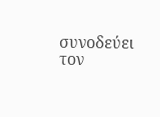συνοδεύει τον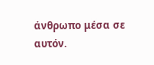άνθρωπο μέσα σε αυτόν.